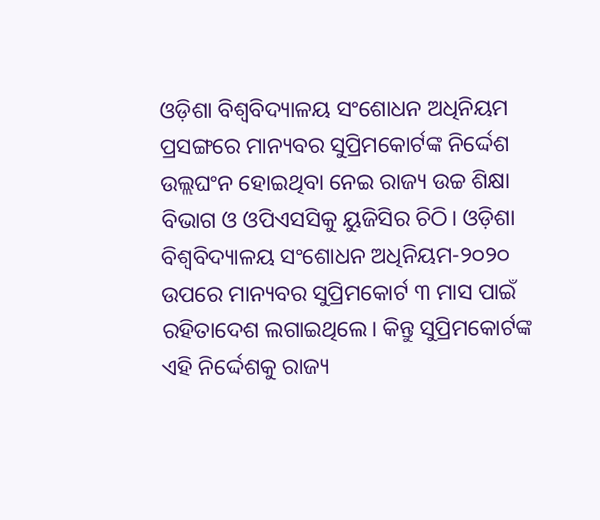ଓଡ଼ିଶା ବିଶ୍ବବିଦ୍ୟାଳୟ ସଂଶୋଧନ ଅଧିନିୟମ ପ୍ରସଙ୍ଗରେ ମାନ୍ୟବର ସୁପ୍ରିମକୋର୍ଟଙ୍କ ନିର୍ଦ୍ଦେଶ ଉଲ୍ଲଘଂନ ହୋଇଥିବା ନେଇ ରାଜ୍ୟ ଉଚ୍ଚ ଶିକ୍ଷା ବିଭାଗ ଓ ଓପିଏସସିକୁ ୟୁଜିସିର ଚିଠି। ଓଡ଼ିଶା ବିଶ୍ବବିଦ୍ୟାଳୟ ସଂଶୋଧନ ଅଧିନିୟମ-୨୦୨୦ ଉପରେ ମାନ୍ୟବର ସୁପ୍ରିମକୋର୍ଟ ୩ ମାସ ପାଇଁ ରହିତାଦେଶ ଲଗାଇଥିଲେ। କିନ୍ତୁ ସୁପ୍ରିମକୋର୍ଟଙ୍କ ଏହି ନିର୍ଦ୍ଦେଶକୁ ରାଜ୍ୟ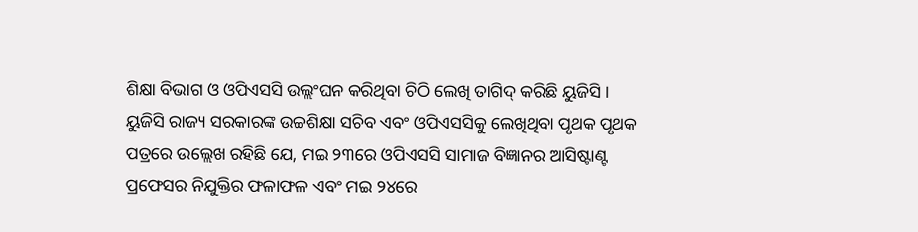ଶିକ୍ଷା ବିଭାଗ ଓ ଓପିଏସସି ଉଲ୍ଲଂଘନ କରିଥିବା ଚିଠି ଲେଖି ତାଗିଦ୍ କରିଛି ୟୁଜିସି । ୟୁଜିସି ରାଜ୍ୟ ସରକାରଙ୍କ ଉଚ୍ଚଶିକ୍ଷା ସଚିବ ଏବଂ ଓପିଏସସିକୁ ଲେଖିଥିବା ପୃଥକ ପୃଥକ ପତ୍ରରେ ଉଲ୍ଲେଖ ରହିଛି ଯେ, ମଇ ୨୩ରେ ଓପିଏସସି ସାମାଜ ବିଜ୍ଞାନର ଆସିଷ୍ଟାଣ୍ଟ ପ୍ରଫେସର ନିଯୁକ୍ତିର ଫଳାଫଳ ଏବଂ ମଇ ୨୪ରେ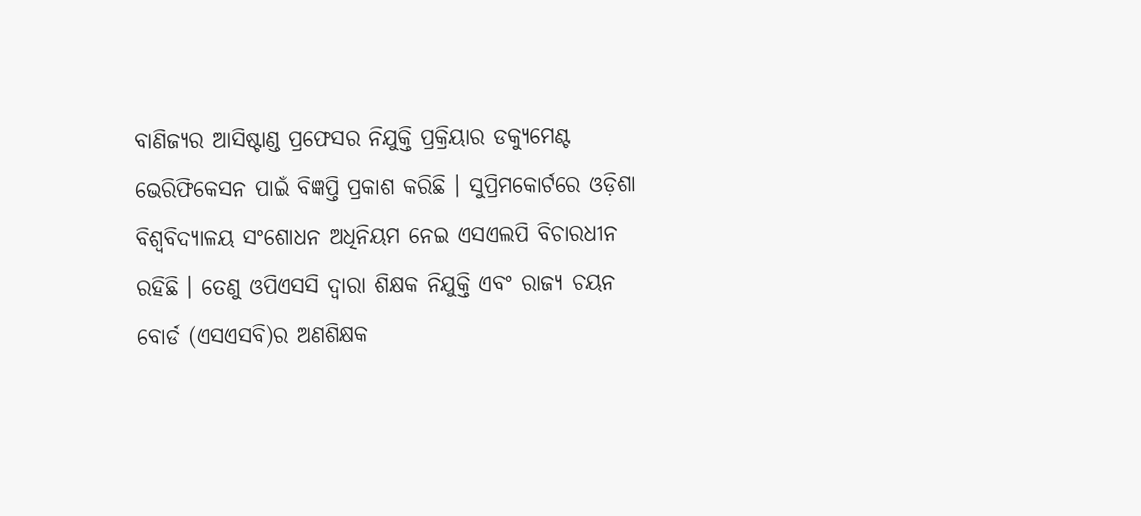ବାଣିଜ୍ୟର ଆସିଷ୍ଟାଣ୍ଡ ପ୍ରଫେସର ନିଯୁକ୍ତି ପ୍ରକ୍ରିୟାର ଡକ୍ୟୁମେଣ୍ଟ ଭେରିଫିକେସନ ପାଇଁ ବିଜ୍ଞପ୍ତି ପ୍ରକାଶ କରିଛି । ସୁପ୍ରିମକୋର୍ଟରେ ଓଡ଼ିଶା ବିଶ୍ବବିଦ୍ୟାଳୟ ସଂଶୋଧନ ଅଧିନିୟମ ନେଇ ଏସଏଲପି ବିଚାରଧୀନ ରହିଛି । ତେଣୁ ଓପିଏସସି ଦ୍ବାରା ଶିକ୍ଷକ ନିଯୁକ୍ତି ଏବଂ ରାଜ୍ୟ ଚୟନ ବୋର୍ଡ (ଏସଏସବି)ର ଅଣଶିକ୍ଷକ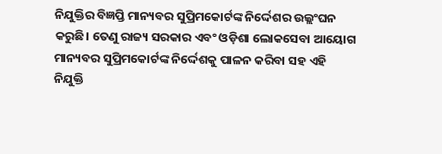ନିଯୁକ୍ତିର ବିଜ୍ଞପ୍ତି ମାନ୍ୟବର ସୁପ୍ରିମକୋର୍ଟଙ୍କ ନିର୍ଦ୍ଦେଶର ଉଲ୍ଲଂଘନ କରୁଛି। ତେଣୁ ରାଜ୍ୟ ସରକାର ଏବଂ ଓଡ଼ିଶା ଲୋକସେବା ଆୟୋଗ ମାନ୍ୟବର ସୁପ୍ରିମକୋର୍ଟଙ୍କ ନିର୍ଦ୍ଦେଶକୁ ପାଳନ କରିବା ସହ ଏହି ନିଯୁକ୍ତି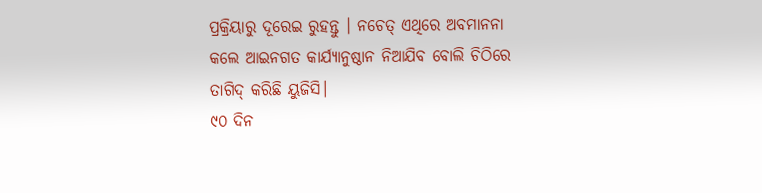ପ୍ରକ୍ରିୟାରୁ ଦୂରେଇ ରୁହନ୍ତୁ । ନଚେତ୍ ଏଥିରେ ଅବମାନନା କଲେ ଆଇନଗତ କାର୍ଯ୍ୟାନୁଷ୍ଠାନ ନିଆଯିବ ବୋଲି ଚିଠିରେ ତାଗିଦ୍ କରିଛି ୟୁଜିସି।
୯୦ ଦିନ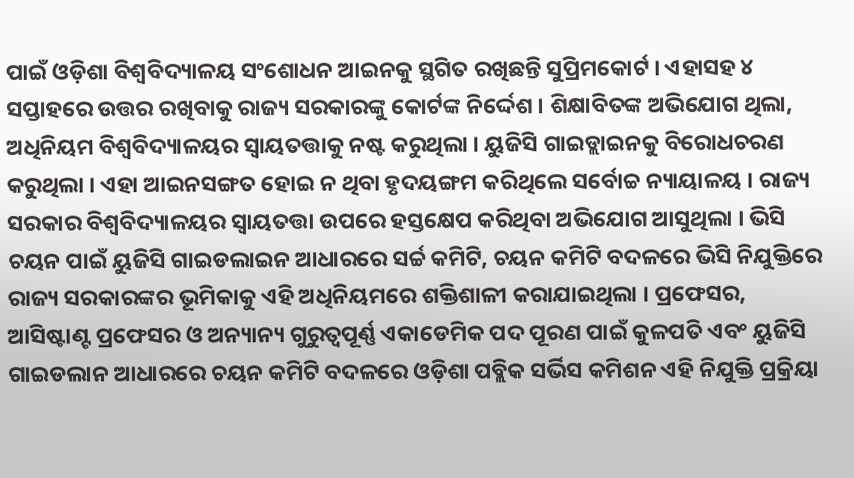ପାଇଁ ଓଡ଼ିଶା ବିଶ୍ବବିଦ୍ୟାଳୟ ସଂଶୋଧନ ଆଇନକୁ ସ୍ଥଗିତ ରଖିଛନ୍ତି ସୁପ୍ରିମକୋର୍ଟ । ଏହାସହ ୪ ସପ୍ତାହରେ ଉତ୍ତର ରଖିବାକୁ ରାଜ୍ୟ ସରକାରଙ୍କୁ କୋର୍ଟଙ୍କ ନିର୍ଦ୍ଦେଶ । ଶିକ୍ଷାବିତଙ୍କ ଅଭିଯୋଗ ଥିଲା, ଅଧିନିୟମ ବିଶ୍ବବିଦ୍ୟାଳୟର ସ୍ବାୟତତ୍ତାକୁ ନଷ୍ଟ କରୁଥିଲା । ୟୁଜିସି ଗାଇଡ୍ଲାଇନକୁ ବିରୋଧଚରଣ କରୁଥିଲା । ଏହା ଆଇନସଙ୍ଗତ ହୋଇ ନ ଥିବା ହୃଦୟଙ୍ଗମ କରିଥିଲେ ସର୍ବୋଚ୍ଚ ନ୍ୟାୟାଳୟ । ରାଜ୍ୟ ସରକାର ବିଶ୍ବବିଦ୍ୟାଳୟର ସ୍ବାୟତତ୍ତା ଉପରେ ହସ୍ତକ୍ଷେପ କରିଥିବା ଅଭିଯୋଗ ଆସୁଥିଲା । ଭିସି ଚୟନ ପାଇଁ ୟୁଜିସି ଗାଇଡଲାଇନ ଆଧାରରେ ସର୍ଚ୍ଚ କମିଟି, ଚୟନ କମିଟି ବଦଳରେ ଭିସି ନିଯୁକ୍ତିରେ ରାଜ୍ୟ ସରକାରଙ୍କର ଭୂମିକାକୁ ଏହି ଅଧିନିୟମରେ ଶକ୍ତିଶାଳୀ କରାଯାଇଥିଲା । ପ୍ରଫେସର, ଆସିଷ୍ଟାଣ୍ଟ ପ୍ରଫେସର ଓ ଅନ୍ୟାନ୍ୟ ଗୁରୁତ୍ବପୂର୍ଣ୍ଣ ଏକାଡେମିକ ପଦ ପୂରଣ ପାଇଁ କୁଳପତି ଏବଂ ୟୁଜିସି ଗାଇଡଲାନ ଆଧାରରେ ଚୟନ କମିଟି ବଦଳରେ ଓଡ଼ିଶା ପବ୍ଲିକ ସର୍ଭିସ କମିଶନ ଏହି ନିଯୁକ୍ତି ପ୍ରକ୍ରିୟା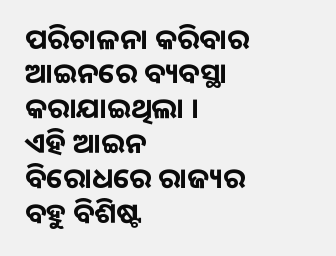ପରିଚାଳନା କରିବାର ଆଇନରେ ବ୍ୟବସ୍ଥା କରାଯାଇଥିଲା ।
ଏହି ଆଇନ ବିରୋଧରେ ରାଜ୍ୟର ବହୁ ବିଶିଷ୍ଟ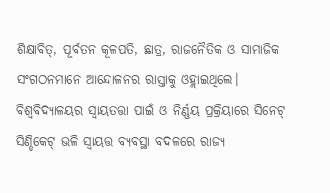ଶିକ୍ଷାବିତ୍, ପୂର୍ବତନ କୂଳପତି, ଛାତ୍ର, ରାଜନୈତିକ ଓ ସାମାଜିକ ସଂଗଠନମାନେ ଆନ୍ଦୋଳନର ରାସ୍ତାକୁ ଓହ୍ଲାଇଥିଲେ। ବିଶ୍ବବିଦ୍ୟାଳୟର ସ୍ବାୟତତ୍ତା ପାଇଁ ଓ ନିର୍ଣ୍ଣୟ ପ୍ରକ୍ରିୟାରେ ସିନେଟ୍ ସିଣ୍ଡିକେଟ୍ ଭଳି ସ୍ବାୟତ୍ତ ବ୍ୟବସ୍ଥା ବଦଳରେ ରାଜ୍ୟ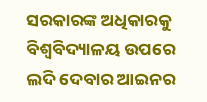ସରକାରଙ୍କ ଅଧିକାରକୁ ବିଶ୍ବବିଦ୍ୟାଳୟ ଉପରେ ଲଦି ଦେବାର ଆଇନର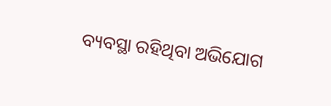ବ୍ୟବସ୍ଥା ରହିଥିବା ଅଭିଯୋଗ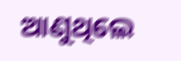ଆଣୁଥିଲେ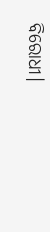ବିରୋଧୀ।